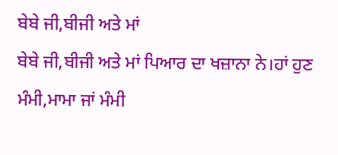ਬੇਬੇ ਜੀ,ਬੀਜੀ ਅਤੇ ਮਾਂ
ਬੇਬੇ ਜੀ,ਬੀਜੀ ਅਤੇ ਮਾਂ ਪਿਆਰ ਦਾ ਖਜ਼ਾਨਾ ਨੇ।ਹਾਂ ਹੁਣ ਮੰਮੀ,ਮਾਮਾ ਜਾਂ ਮੰਮੀ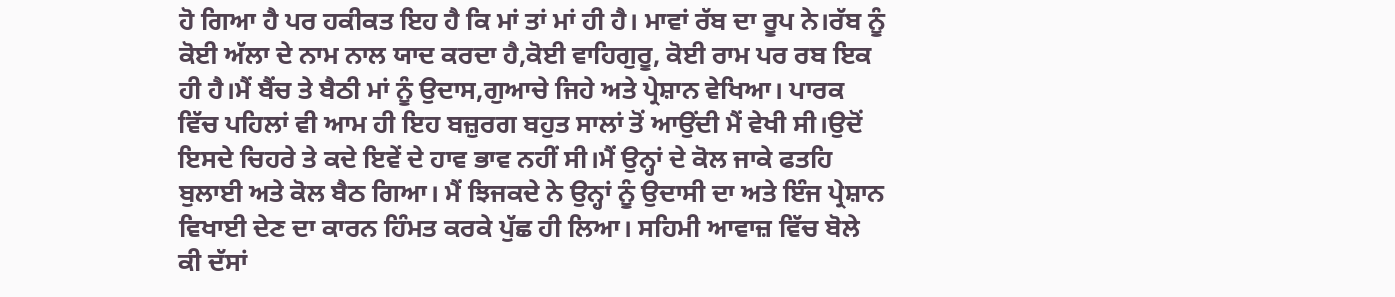ਹੋ ਗਿਆ ਹੈ ਪਰ ਹਕੀਕਤ ਇਹ ਹੈ ਕਿ ਮਾਂ ਤਾਂ ਮਾਂ ਹੀ ਹੈ। ਮਾਵਾਂ ਰੱਬ ਦਾ ਰੂਪ ਨੇ।ਰੱਬ ਨੂੰ ਕੋਈ ਅੱਲਾ ਦੇ ਨਾਮ ਨਾਲ ਯਾਦ ਕਰਦਾ ਹੈ,ਕੋਈ ਵਾਹਿਗੁਰੂ, ਕੋਈ ਰਾਮ ਪਰ ਰਬ ਇਕ ਹੀ ਹੈ।ਮੈਂ ਬੈਂਚ ਤੇ ਬੈਠੀ ਮਾਂ ਨੂੰ ਉਦਾਸ,ਗੁਆਚੇ ਜਿਹੇ ਅਤੇ ਪ੍ਰੇਸ਼ਾਨ ਵੇਖਿਆ। ਪਾਰਕ ਵਿੱਚ ਪਹਿਲਾਂ ਵੀ ਆਮ ਹੀ ਇਹ ਬਜ਼ੁਰਗ ਬਹੁਤ ਸਾਲਾਂ ਤੋਂ ਆਉਂਦੀ ਮੈਂ ਵੇਖੀ ਸੀ।ਉਦੋਂ ਇਸਦੇ ਚਿਹਰੇ ਤੇ ਕਦੇ ਇਵੇਂ ਦੇ ਹਾਵ ਭਾਵ ਨਹੀਂ ਸੀ।ਮੈਂ ਉਨ੍ਹਾਂ ਦੇ ਕੋਲ ਜਾਕੇ ਫਤਹਿ ਬੁਲਾਈ ਅਤੇ ਕੋਲ ਬੈਠ ਗਿਆ। ਮੈਂ ਝਿਜਕਦੇ ਨੇ ਉਨ੍ਹਾਂ ਨੂੰ ਉਦਾਸੀ ਦਾ ਅਤੇ ਇੰਜ ਪ੍ਰੇਸ਼ਾਨ ਵਿਖਾਈ ਦੇਣ ਦਾ ਕਾਰਨ ਹਿੰਮਤ ਕਰਕੇ ਪੁੱਛ ਹੀ ਲਿਆ। ਸਹਿਮੀ ਆਵਾਜ਼ ਵਿੱਚ ਬੋਲੇ ਕੀ ਦੱਸਾਂ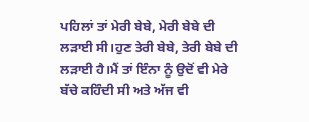ਪਹਿਲਾਂ ਤਾਂ ਮੇਰੀ ਬੇਬੇ, ਮੇਰੀ ਬੇਬੇ ਦੀ ਲੜਾਈ ਸੀ।ਹੁਣ ਤੇਰੀ ਬੇਬੇ, ਤੇਰੀ ਬੇਬੇ ਦੀ ਲੜਾਈ ਹੈ।ਮੈਂ ਤਾਂ ਇੰਨਾ ਨੂੰ ਉਦੋਂ ਵੀ ਮੇਰੇ ਬੱਚੇ ਕਹਿੰਦੀ ਸੀ ਅਤੇ ਅੱਜ ਵੀ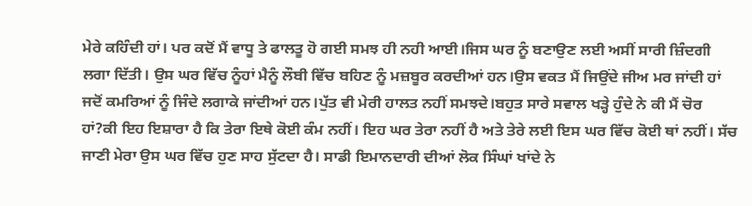ਮੇਰੇ ਕਹਿੰਦੀ ਹਾਂ। ਪਰ ਕਦੋਂ ਮੈਂ ਵਾਧੂ ਤੇ ਫਾਲਤੂ ਹੋ ਗਈ ਸਮਝ ਹੀ ਨਹੀ ਆਈ।ਜਿਸ ਘਰ ਨੂੰ ਬਣਾਉਣ ਲਈ ਅਸੀਂ ਸਾਰੀ ਜ਼ਿੰਦਗੀ ਲਗਾ ਦਿੱਤੀ। ਉਸ ਘਰ ਵਿੱਚ ਨੂੰਹਾਂ ਮੈਨੂੰ ਲੌਬੀ ਵਿੱਚ ਬਹਿਣ ਨੂੰ ਮਜ਼ਬੂਰ ਕਰਦੀਆਂ ਹਨ।ਉਸ ਵਕਤ ਮੈਂ ਜਿਉਂਦੇ ਜੀਅ ਮਰ ਜਾਂਦੀ ਹਾਂ ਜਦੋਂ ਕਮਰਿਆਂ ਨੂੰ ਜਿੰਦੇ ਲਗਾਕੇ ਜਾਂਦੀਆਂ ਹਨ।ਪੁੱਤ ਵੀ ਮੇਰੀ ਹਾਲਤ ਨਹੀਂ ਸਮਝਦੇ।ਬਹੁਤ ਸਾਰੇ ਸਵਾਲ ਖੜ੍ਹੇ ਹੁੰਦੇ ਨੇ ਕੀ ਮੈਂ ਚੋਰ ਹਾਂ?ਕੀ ਇਹ ਇਸ਼ਾਰਾ ਹੈ ਕਿ ਤੇਰਾ ਇਥੇ ਕੋਈ ਕੰਮ ਨਹੀਂ। ਇਹ ਘਰ ਤੇਰਾ ਨਹੀਂ ਹੈ ਅਤੇ ਤੇਰੇ ਲਈ ਇਸ ਘਰ ਵਿੱਚ ਕੋਈ ਥਾਂ ਨਹੀਂ। ਸੱਚ ਜਾਣੀ ਮੇਰਾ ਉਸ ਘਰ ਵਿੱਚ ਹੁਣ ਸਾਹ ਸੁੱਟਦਾ ਹੈ। ਸਾਡੀ ਇਮਾਨਦਾਰੀ ਦੀਆਂ ਲੋਕ ਸਿੰਘਾਂ ਖਾਂਦੇ ਨੇ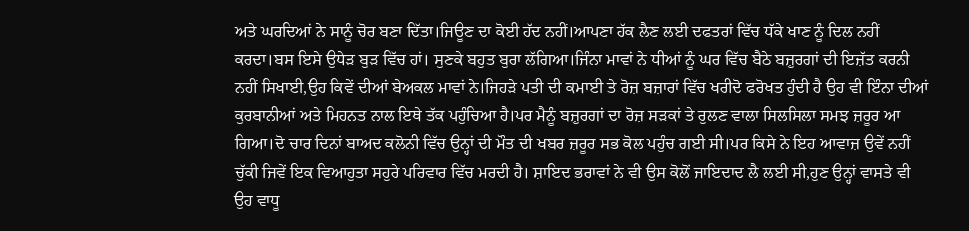ਅਤੇ ਘਰਦਿਆਂ ਨੇ ਸਾਨੂੰ ਚੋਰ ਬਣਾ ਦਿੱਤਾ।ਜਿਊਣ ਦਾ ਕੋਈ ਹੱਦ ਨਹੀਂ।ਆਪਣਾ ਹੱਕ ਲੈਣ ਲਈ ਦਫਤਰਾਂ ਵਿੱਚ ਧੱਕੇ ਖਾਣ ਨੂੰ ਦਿਲ ਨਹੀਂ ਕਰਦਾ।ਬਸ ਇਸੇ ਉਧੇੜ ਬੁੜ ਵਿੱਚ ਹਾਂ। ਸੁਣਕੇ ਬਹੁਤ ਬੁਰਾ ਲੱਗਿਆ।ਜਿੰਨਾ ਮਾਵਾਂ ਨੇ ਧੀਆਂ ਨੂੰ ਘਰ ਵਿੱਚ ਬੈਠੇ ਬਜ਼ੁਰਗਾਂ ਦੀ ਇਜ਼ੱਤ ਕਰਨੀ ਨਹੀਂ ਸਿਖਾਈ,ਉਹ ਕਿਵੇਂ ਦੀਆਂ ਬੇਅਕਲ ਮਾਵਾਂ ਨੇ।ਜਿਹੜੇ ਪਤੀ ਦੀ ਕਮਾਈ ਤੇ ਰੋਜ਼ ਬਜ਼ਾਰਾਂ ਵਿੱਚ ਖਰੀਦੋ ਫਰੋਖਤ ਹੁੰਦੀ ਹੈ ਉਹ ਵੀ ਇੰਨਾ ਦੀਆਂ ਕੁਰਬਾਨੀਆਂ ਅਤੇ ਮਿਹਨਤ ਨਾਲ ਇਥੇ ਤੱਕ ਪਹੁੰਚਿਆ ਹੈ।ਪਰ ਮੈਨੂੰ ਬਜ਼ੁਰਗਾਂ ਦਾ ਰੋਜ਼ ਸੜਕਾਂ ਤੇ ਰੁਲਣ ਵਾਲਾ ਸਿਲਸਿਲਾ ਸਮਝ ਜ਼ਰੂਰ ਆ ਗਿਆ।ਦੋ ਚਾਰ ਦਿਨਾਂ ਬਾਅਦ ਕਲੋਨੀ ਵਿੱਚ ਉਨ੍ਹਾਂ ਦੀ ਮੌਤ ਦੀ ਖਬਰ ਜ਼ਰੂਰ ਸਭ ਕੋਲ ਪਹੁੰਚ ਗਈ ਸੀ।ਪਰ ਕਿਸੇ ਨੇ ਇਹ ਆਵਾਜ਼ ਉਵੇਂ ਨਹੀਂ ਚੁੱਕੀ ਜਿਵੇਂ ਇਕ ਵਿਆਹੁਤਾ ਸਹੁਰੇ ਪਰਿਵਾਰ ਵਿੱਚ ਮਰਦੀ ਹੈ। ਸ਼ਾਇਦ ਭਰਾਵਾਂ ਨੇ ਵੀ ਉਸ ਕੋਲੋਂ ਜਾਇਦਾਦ ਲੈ ਲਈ ਸੀ,ਹੁਣ ਉਨ੍ਹਾਂ ਵਾਸਤੇ ਵੀ ਉਹ ਵਾਧੂ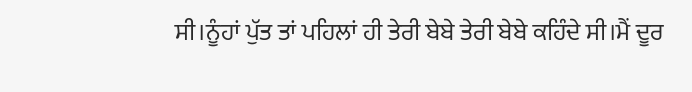ਸੀ।ਨੂੰਹਾਂ ਪੁੱਤ ਤਾਂ ਪਹਿਲਾਂ ਹੀ ਤੇਰੀ ਬੇਬੇ ਤੇਰੀ ਬੇਬੇ ਕਹਿੰਦੇ ਸੀ।ਮੈਂ ਦੂਰ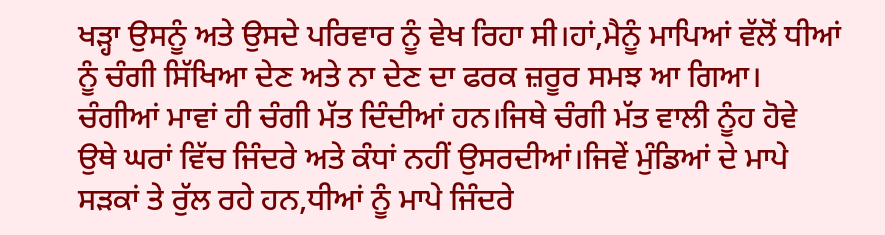ਖੜ੍ਹਾ ਉਸਨੂੰ ਅਤੇ ਉਸਦੇ ਪਰਿਵਾਰ ਨੂੰ ਵੇਖ ਰਿਹਾ ਸੀ।ਹਾਂ,ਮੈਨੂੰ ਮਾਪਿਆਂ ਵੱਲੋਂ ਧੀਆਂ ਨੂੰ ਚੰਗੀ ਸਿੱਖਿਆ ਦੇਣ ਅਤੇ ਨਾ ਦੇਣ ਦਾ ਫਰਕ ਜ਼ਰੂਰ ਸਮਝ ਆ ਗਿਆ। ਚੰਗੀਆਂ ਮਾਵਾਂ ਹੀ ਚੰਗੀ ਮੱਤ ਦਿੰਦੀਆਂ ਹਨ।ਜਿਥੇ ਚੰਗੀ ਮੱਤ ਵਾਲੀ ਨੂੰਹ ਹੋਵੇ ਉਥੇ ਘਰਾਂ ਵਿੱਚ ਜਿੰਦਰੇ ਅਤੇ ਕੰਧਾਂ ਨਹੀਂ ਉਸਰਦੀਆਂ।ਜਿਵੇਂ ਮੁੰਡਿਆਂ ਦੇ ਮਾਪੇ ਸੜਕਾਂ ਤੇ ਰੁੱਲ ਰਹੇ ਹਨ,ਧੀਆਂ ਨੂੰ ਮਾਪੇ ਜਿੰਦਰੇ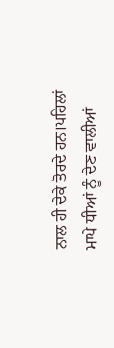ਨਾਲ ਹੀ ਦੇਕੇ ਤੋਰਦੇ ਹਨ।ਪਹਿਲਾਂ ਮਾਪੇ ਧੀਆਂ ਨੂੰ ਦੇਣ ਵਾਲੀਆਂ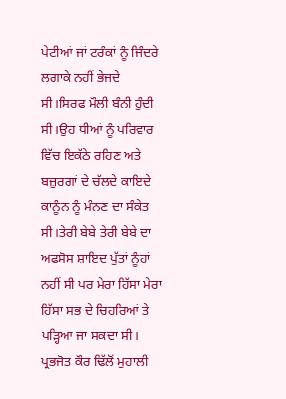ਪੇਟੀਆਂ ਜਾਂ ਟਰੰਕਾਂ ਨੂੰ ਜਿੰਦਰੇ ਲਗਾਕੇ ਨਹੀਂ ਭੇਜਦੇ ਸੀ।ਸਿਰਫ ਮੌਲੀ ਬੰਨੀ ਹੁੰਦੀ ਸੀ।ਉਹ ਧੀਆਂ ਨੂੰ ਪਰਿਵਾਰ ਵਿੱਚ ਇਕੱਠੇ ਰਹਿਣ ਅਤੇ ਬਜ਼ੁਰਗਾਂ ਦੇ ਚੱਲਦੇ ਕਾਇਦੇ ਕਾਨੂੰਨ ਨੂੰ ਮੰਨਣ ਦਾ ਸੰਕੇਤ ਸੀ।ਤੇਰੀ ਬੇਬੇ ਤੇਰੀ ਬੇਬੇ ਦਾ ਅਫਸੋਸ ਸ਼ਾਇਦ ਪੁੱਤਾਂ ਨੂੰਹਾਂ ਨਹੀਂ ਸੀ ਪਰ ਮੇਰਾ ਹਿੱਸਾ ਮੇਰਾ ਹਿੱਸਾ ਸਭ ਦੇ ਚਿਹਰਿਆਂ ਤੇ ਪੜ੍ਹਿਆ ਜਾ ਸਕਦਾ ਸੀ।
ਪ੍ਰਭਜੋਤ ਕੌਰ ਢਿੱਲੋਂ ਮੁਹਾਲੀ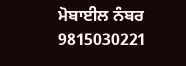ਮੋਬਾਈਲ ਨੰਬਰ 9815030221